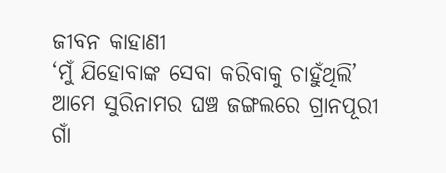ଜୀବନ କାହାଣୀ
‘ମୁଁ ଯିହୋବାଙ୍କ ସେବା କରିବାକୁ ଚାହୁଁଥିଲି’
ଆମେ ସୁରିନାମର ଘଞ୍ଚ ଜଙ୍ଗଲରେ ଗ୍ରାନପୂରୀ ଗାଁ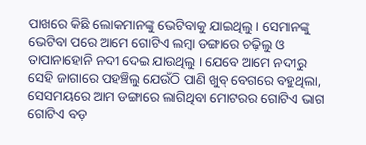ପାଖରେ କିଛି ଲୋକମାନଙ୍କୁ ଭେଟିବାକୁ ଯାଇଥିଲୁ । ସେମାନଙ୍କୁ ଭେଟିବା ପରେ ଆମେ ଗୋଟିଏ ଲମ୍ବା ଡଙ୍ଗାରେ ଚଢ଼ିଲୁ ଓ ତାପାନାହୋନି ନଦୀ ଦେଇ ଯାଉଥିଲୁ । ଯେବେ ଆମେ ନଦୀରୁ ସେହି ଜାଗାରେ ପହଞ୍ଚିଲୁ ଯେଉଁଠି ପାଣି ଖୁବ୍ ବେଗରେ ବହୁଥିଲା, ସେସମୟରେ ଆମ ଡଙ୍ଗାରେ ଲାଗିଥିବା ମୋଟରର ଗୋଟିଏ ଭାଗ ଗୋଟିଏ ବଡ଼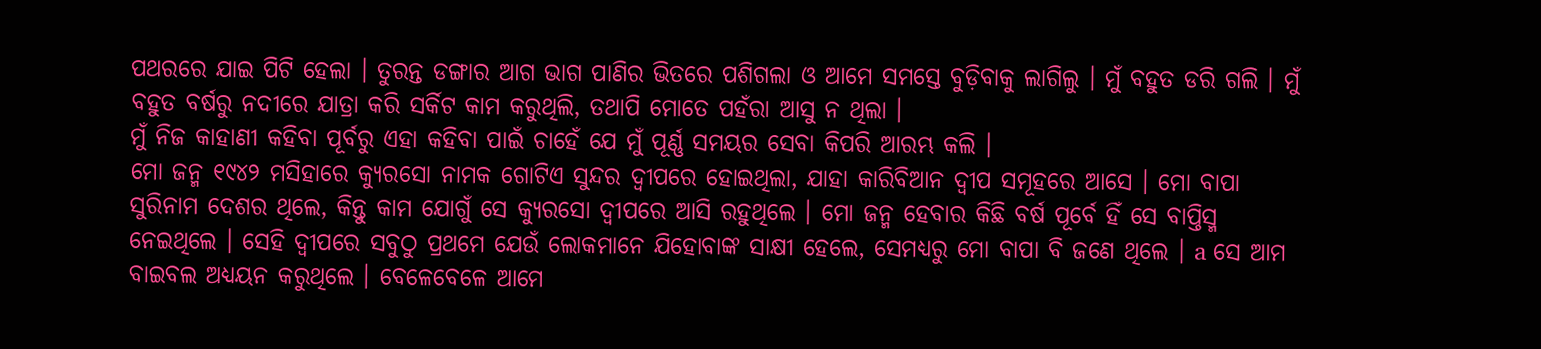ପଥରରେ ଯାଇ ପିଟି ହେଲା । ତୁରନ୍ତ ଡଙ୍ଗାର ଆଗ ଭାଗ ପାଣିର ଭିତରେ ପଶିଗଲା ଓ ଆମେ ସମସ୍ତେ ବୁଡ଼ିବାକୁ ଲାଗିଲୁ । ମୁଁ ବହୁତ ଡରି ଗଲି । ମୁଁ ବହୁତ ବର୍ଷରୁ ନଦୀରେ ଯାତ୍ରା କରି ସର୍କିଟ କାମ କରୁଥିଲି, ତଥାପି ମୋତେ ପହଁରା ଆସୁ ନ ଥିଲା ।
ମୁଁ ନିଜ କାହାଣୀ କହିବା ପୂର୍ବରୁ ଏହା କହିବା ପାଇଁ ଚାହେଁ ଯେ ମୁଁ ପୂର୍ଣ୍ଣ ସମୟର ସେବା କିପରି ଆରମ୍ଭ କଲି ।
ମୋ ଜନ୍ମ ୧୯୪୨ ମସିହାରେ କ୍ୟୁରସୋ ନାମକ ଗୋଟିଏ ସୁନ୍ଦର ଦ୍ୱୀପରେ ହୋଇଥିଲା, ଯାହା କାରିବିଆନ ଦ୍ୱୀପ ସମୂହରେ ଆସେ । ମୋ ବାପା ସୁରିନାମ ଦେଶର ଥିଲେ, କିନ୍ତୁ କାମ ଯୋଗୁଁ ସେ କ୍ୟୁରସୋ ଦ୍ୱୀପରେ ଆସି ରହୁଥିଲେ । ମୋ ଜନ୍ମ ହେବାର କିଛି ବର୍ଷ ପୂର୍ବେ ହିଁ ସେ ବାପ୍ତିସ୍ମ ନେଇଥିଲେ । ସେହି ଦ୍ୱୀପରେ ସବୁଠୁ ପ୍ରଥମେ ଯେଉଁ ଲୋକମାନେ ଯିହୋବାଙ୍କ ସାକ୍ଷୀ ହେଲେ, ସେମଧ୍ୟରୁ ମୋ ବାପା ବି ଜଣେ ଥିଲେ । a ସେ ଆମ ବାଇବଲ ଅଧ୍ୟୟନ କରୁଥିଲେ । ବେଳେବେଳେ ଆମେ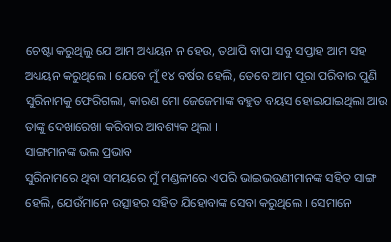ଚେଷ୍ଟା କରୁଥିଲୁ ଯେ ଆମ ଅଧ୍ୟୟନ ନ ହେଉ, ତଥାପି ବାପା ସବୁ ସପ୍ତାହ ଆମ ସହ ଅଧ୍ୟୟନ କରୁଥିଲେ । ଯେବେ ମୁଁ ୧୪ ବର୍ଷର ହେଲି, ତେବେ ଆମ ପୂରା ପରିବାର ପୁଣି ସୁରିନାମକୁ ଫେରିଗଲା, କାରଣ ମୋ ଜେଜେମାଙ୍କ ବହୁତ ବୟସ ହୋଇଯାଇଥିଲା ଆଉ ତାଙ୍କୁ ଦେଖାରେଖା କରିବାର ଆବଶ୍ୟକ ଥିଲା ।
ସାଙ୍ଗମାନଙ୍କ ଭଲ ପ୍ରଭାବ
ସୁରିନାମରେ ଥିବା ସମୟରେ ମୁଁ ମଣ୍ଡଳୀରେ ଏପରି ଭାଇଭଉଣୀମାନଙ୍କ ସହିତ ସାଙ୍ଗ ହେଲି, ଯେଉଁମାନେ ଉତ୍ସାହର ସହିତ ଯିହୋବାଙ୍କ ସେବା କରୁଥିଲେ । ସେମାନେ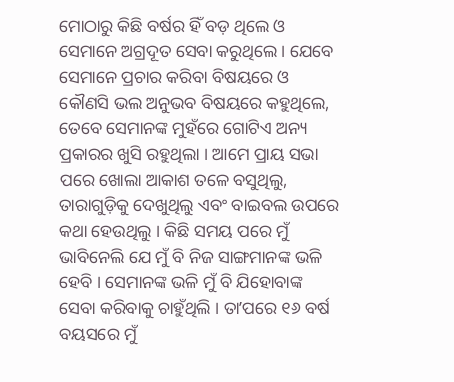ମୋଠାରୁ କିଛି ବର୍ଷର ହିଁ ବଡ଼ ଥିଲେ ଓ ସେମାନେ ଅଗ୍ରଦୂତ ସେବା କରୁଥିଲେ । ଯେବେ ସେମାନେ ପ୍ରଚାର କରିବା ବିଷୟରେ ଓ କୌଣସି ଭଲ ଅନୁଭବ ବିଷୟରେ କହୁଥିଲେ, ତେବେ ସେମାନଙ୍କ ମୁହଁରେ ଗୋଟିଏ ଅନ୍ୟ ପ୍ରକାରର ଖୁସି ରହୁଥିଲା । ଆମେ ପ୍ରାୟ ସଭା ପରେ ଖୋଲା ଆକାଶ ତଳେ ବସୁଥିଲୁ, ତାରାଗୁଡ଼ିକୁ ଦେଖୁଥିଲୁ ଏବଂ ବାଇବଲ ଉପରେ କଥା ହେଉଥିଲୁ । କିଛି ସମୟ ପରେ ମୁଁ ଭାବିନେଲି ଯେ ମୁଁ ବି ନିଜ ସାଙ୍ଗମାନଙ୍କ ଭଳି ହେବି । ସେମାନଙ୍କ ଭଳି ମୁଁ ବି ଯିହୋବାଙ୍କ ସେବା କରିବାକୁ ଚାହୁଁଥିଲି । ତାʼପରେ ୧୬ ବର୍ଷ ବୟସରେ ମୁଁ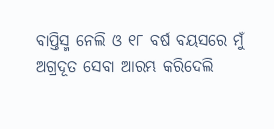ବାପ୍ତିସ୍ମ ନେଲି ଓ ୧୮ ବର୍ଷ ବୟସରେ ମୁଁ ଅଗ୍ରଦୂତ ସେବା ଆରମ୍ଭ କରିଦେଲି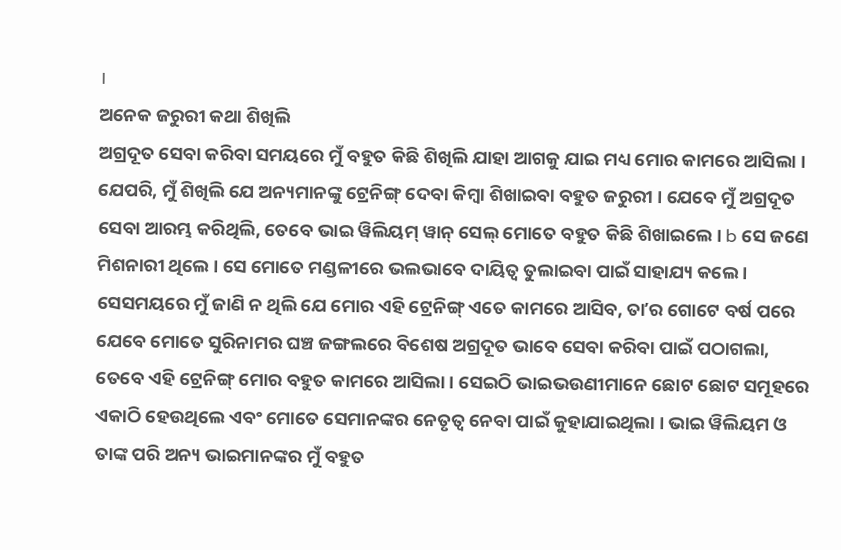।
ଅନେକ ଜରୁରୀ କଥା ଶିଖିଲି
ଅଗ୍ରଦୂତ ସେବା କରିବା ସମୟରେ ମୁଁ ବହୁତ କିଛି ଶିଖିଲି ଯାହା ଆଗକୁ ଯାଇ ମଧ୍ୟ ମୋର କାମରେ ଆସିଲା । ଯେପରି, ମୁଁ ଶିଖିଲି ଯେ ଅନ୍ୟମାନଙ୍କୁ ଟ୍ରେନିଙ୍ଗ୍ ଦେବା କିମ୍ବା ଶିଖାଇବା ବହୁତ ଜରୁରୀ । ଯେବେ ମୁଁ ଅଗ୍ରଦୂତ ସେବା ଆରମ୍ଭ କରିଥିଲି, ତେବେ ଭାଇ ୱିଲିୟମ୍ ୱାନ୍ ସେଲ୍ ମୋତେ ବହୁତ କିଛି ଶିଖାଇଲେ । b ସେ ଜଣେ ମିଶନାରୀ ଥିଲେ । ସେ ମୋତେ ମଣ୍ଡଳୀରେ ଭଲଭାବେ ଦାୟିତ୍ୱ ତୁଲାଇବା ପାଇଁ ସାହାଯ୍ୟ କଲେ । ସେସମୟରେ ମୁଁ ଜାଣି ନ ଥିଲି ଯେ ମୋର ଏହି ଟ୍ରେନିଙ୍ଗ୍ ଏତେ କାମରେ ଆସିବ, ତାʼର ଗୋଟେ ବର୍ଷ ପରେ ଯେବେ ମୋତେ ସୁରିନାମର ଘଞ୍ଚ ଜଙ୍ଗଲରେ ବିଶେଷ ଅଗ୍ରଦୂତ ଭାବେ ସେବା କରିବା ପାଇଁ ପଠାଗଲା, ତେବେ ଏହି ଟ୍ରେନିଙ୍ଗ୍ ମୋର ବହୁତ କାମରେ ଆସିଲା । ସେଇଠି ଭାଇଭଉଣୀମାନେ ଛୋଟ ଛୋଟ ସମୂହରେ ଏକାଠି ହେଉଥିଲେ ଏବଂ ମୋତେ ସେମାନଙ୍କର ନେତୃତ୍ୱ ନେବା ପାଇଁ କୁହାଯାଇଥିଲା । ଭାଇ ୱିଲିୟମ ଓ ତାଙ୍କ ପରି ଅନ୍ୟ ଭାଇମାନଙ୍କର ମୁଁ ବହୁତ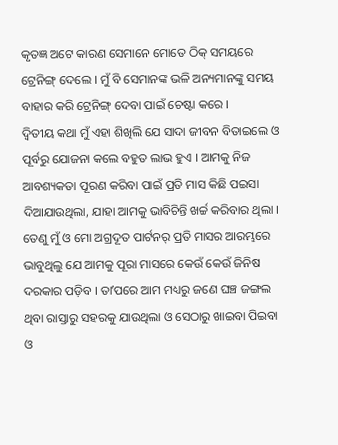କୃତଜ୍ଞ ଅଟେ କାରଣ ସେମାନେ ମୋତେ ଠିକ୍ ସମୟରେ ଟ୍ରେନିଙ୍ଗ୍ ଦେଲେ । ମୁଁ ବି ସେମାନଙ୍କ ଭଳି ଅନ୍ୟମାନଙ୍କୁ ସମୟ ବାହାର କରି ଟ୍ରେନିଙ୍ଗ୍ ଦେବା ପାଇଁ ଚେଷ୍ଟା କରେ ।
ଦ୍ୱିତୀୟ କଥା ମୁଁ ଏହା ଶିଖିଲି ଯେ ସାଦା ଜୀବନ ବିତାଇଲେ ଓ ପୂର୍ବରୁ ଯୋଜନା କଲେ ବହୁତ ଲାଭ ହୁଏ । ଆମକୁ ନିଜ ଆବଶ୍ୟକତା ପୂରଣ କରିବା ପାଇଁ ପ୍ରତି ମାସ କିଛି ପଇସା ଦିଆଯାଉଥିଲା, ଯାହା ଆମକୁ ଭାବିଚିନ୍ତି ଖର୍ଚ୍ଚ କରିବାର ଥିଲା । ତେଣୁ ମୁଁ ଓ ମୋ ଅଗ୍ରଦୂତ ପାର୍ଟନର୍ ପ୍ରତି ମାସର ଆରମ୍ଭରେ ଭାବୁଥିଲୁ ଯେ ଆମକୁ ପୂରା ମାସରେ କେଉଁ କେଉଁ ଜିନିଷ ଦରକାର ପଡ଼ିବ । ତାʼପରେ ଆମ ମଧ୍ୟରୁ ଜଣେ ଘଞ୍ଚ ଜଙ୍ଗଲ ଥିବା ରାସ୍ତାରୁ ସହରକୁ ଯାଉଥିଲା ଓ ସେଠାରୁ ଖାଇବା ପିଇବା ଓ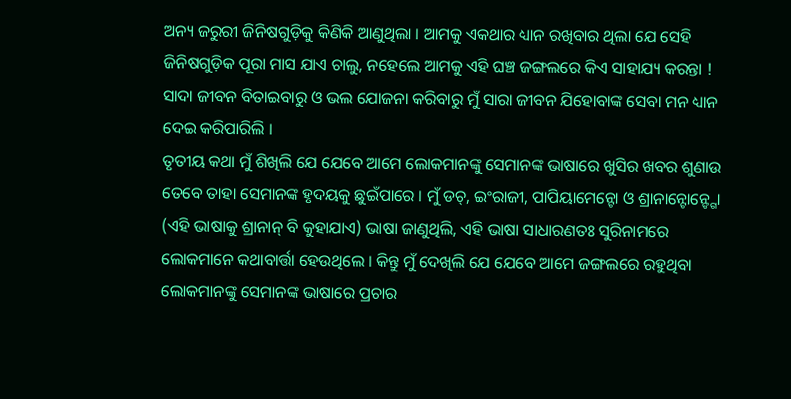ଅନ୍ୟ ଜରୁରୀ ଜିନିଷଗୁଡ଼ିକୁ କିଣିକି ଆଣୁଥିଲା । ଆମକୁ ଏକଥାର ଧ୍ୟାନ ରଖିବାର ଥିଲା ଯେ ସେହି ଜିନିଷଗୁଡ଼ିକ ପୂରା ମାସ ଯାଏ ଚାଲୁ, ନହେଲେ ଆମକୁ ଏହି ଘଞ୍ଚ ଜଙ୍ଗଲରେ କିଏ ସାହାଯ୍ୟ କରନ୍ତା ! ସାଦା ଜୀବନ ବିତାଇବାରୁ ଓ ଭଲ ଯୋଜନା କରିବାରୁ ମୁଁ ସାରା ଜୀବନ ଯିହୋବାଙ୍କ ସେବା ମନ ଧ୍ୟାନ ଦେଇ କରିପାରିଲି ।
ତୃତୀୟ କଥା ମୁଁ ଶିଖିଲି ଯେ ଯେବେ ଆମେ ଲୋକମାନଙ୍କୁ ସେମାନଙ୍କ ଭାଷାରେ ଖୁସିର ଖବର ଶୁଣାଉ ତେବେ ତାହା ସେମାନଙ୍କ ହୃଦୟକୁ ଛୁଇଁପାରେ । ମୁଁ ଡଚ୍, ଇଂରାଜୀ, ପାପିୟାମେନ୍ଟୋ ଓ ଶ୍ରାନାନ୍ଟୋନ୍ଙ୍ଗୋ (ଏହି ଭାଷାକୁ ଶ୍ରାନାନ୍ ବି କୁହାଯାଏ) ଭାଷା ଜାଣୁଥିଲି, ଏହି ଭାଷା ସାଧାରଣତଃ ସୁରିନାମରେ ଲୋକମାନେ କଥାବାର୍ତ୍ତା ହେଉଥିଲେ । କିନ୍ତୁ ମୁଁ ଦେଖିଲି ଯେ ଯେବେ ଆମେ ଜଙ୍ଗଲରେ ରହୁଥିବା ଲୋକମାନଙ୍କୁ ସେମାନଙ୍କ ଭାଷାରେ ପ୍ରଚାର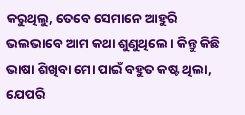କରୁଥିଲୁ, ତେବେ ସେମାନେ ଆହୁରି ଭଲଭାବେ ଆମ କଥା ଶୁଣୁଥିଲେ । କିନ୍ତୁ କିଛି ଭାଷା ଶିଖିବା ମୋ ପାଇଁ ବହୁତ କଷ୍ଟ ଥିଲା, ଯେପରି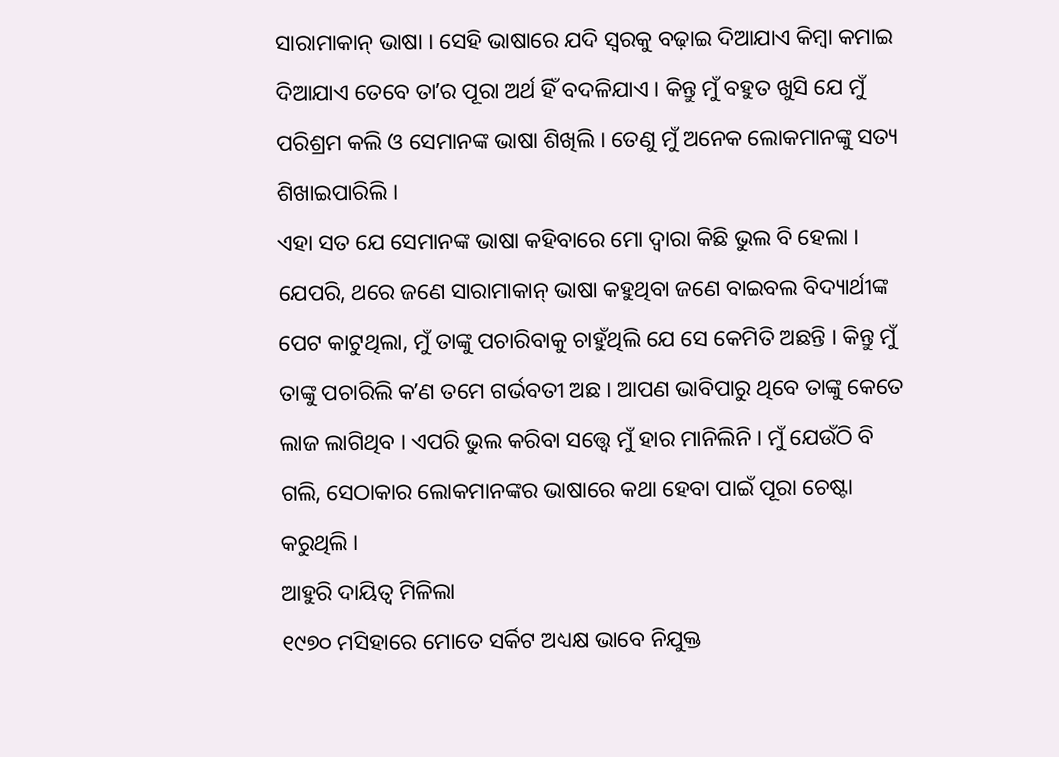ସାରାମାକାନ୍ ଭାଷା । ସେହି ଭାଷାରେ ଯଦି ସ୍ୱରକୁ ବଢ଼ାଇ ଦିଆଯାଏ କିମ୍ବା କମାଇ ଦିଆଯାଏ ତେବେ ତାʼର ପୂରା ଅର୍ଥ ହିଁ ବଦଳିଯାଏ । କିନ୍ତୁ ମୁଁ ବହୁତ ଖୁସି ଯେ ମୁଁ ପରିଶ୍ରମ କଲି ଓ ସେମାନଙ୍କ ଭାଷା ଶିଖିଲି । ତେଣୁ ମୁଁ ଅନେକ ଲୋକମାନଙ୍କୁ ସତ୍ୟ ଶିଖାଇପାରିଲି ।
ଏହା ସତ ଯେ ସେମାନଙ୍କ ଭାଷା କହିବାରେ ମୋ ଦ୍ୱାରା କିଛି ଭୁଲ ବି ହେଲା । ଯେପରି, ଥରେ ଜଣେ ସାରାମାକାନ୍ ଭାଷା କହୁଥିବା ଜଣେ ବାଇବଲ ବିଦ୍ୟାର୍ଥୀଙ୍କ ପେଟ କାଟୁଥିଲା, ମୁଁ ତାଙ୍କୁ ପଚାରିବାକୁ ଚାହୁଁଥିଲି ଯେ ସେ କେମିତି ଅଛନ୍ତି । କିନ୍ତୁ ମୁଁ ତାଙ୍କୁ ପଚାରିଲି କʼଣ ତମେ ଗର୍ଭବତୀ ଅଛ । ଆପଣ ଭାବିପାରୁ ଥିବେ ତାଙ୍କୁ କେତେ ଲାଜ ଲାଗିଥିବ । ଏପରି ଭୁଲ କରିବା ସତ୍ତ୍ୱେ ମୁଁ ହାର ମାନିଲିନି । ମୁଁ ଯେଉଁଠି ବି ଗଲି, ସେଠାକାର ଲୋକମାନଙ୍କର ଭାଷାରେ କଥା ହେବା ପାଇଁ ପୂରା ଚେଷ୍ଟା କରୁଥିଲି ।
ଆହୁରି ଦାୟିତ୍ୱ ମିଳିଲା
୧୯୭୦ ମସିହାରେ ମୋତେ ସର୍କିଟ ଅଧ୍ୟକ୍ଷ ଭାବେ ନିଯୁକ୍ତ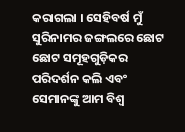କରାଗଲା । ସେହିବର୍ଷ ମୁଁ ସୁରିନାମର ଜଙ୍ଗଲରେ ଛୋଟ ଛୋଟ ସମୂହଗୁଡ଼ିକର ପରିଦର୍ଶନ କଲି ଏବଂ ସେମାନଙ୍କୁ ଆମ ବିଶ୍ୱ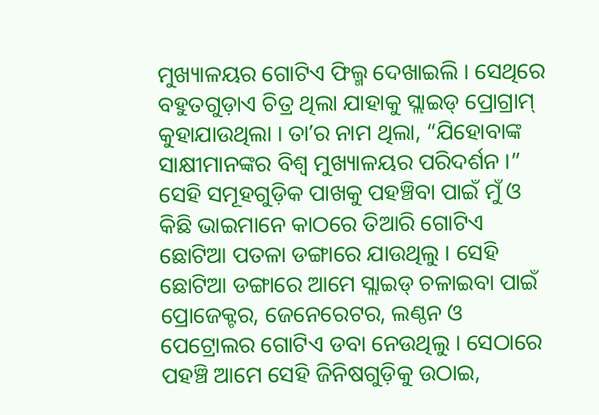ମୁଖ୍ୟାଳୟର ଗୋଟିଏ ଫିଲ୍ମ ଦେଖାଇଲି । ସେଥିରେ ବହୁତଗୁଡ଼ାଏ ଚିତ୍ର ଥିଲା ଯାହାକୁ ସ୍ଲାଇଡ୍ ପ୍ରୋଗ୍ରାମ୍ କୁହାଯାଉଥିଲା । ତାʼର ନାମ ଥିଲା, “ଯିହୋବାଙ୍କ ସାକ୍ଷୀମାନଙ୍କର ବିଶ୍ୱ ମୁଖ୍ୟାଳୟର ପରିଦର୍ଶନ ।” ସେହି ସମୂହଗୁଡ଼ିକ ପାଖକୁ ପହଞ୍ଚିବା ପାଇଁ ମୁଁ ଓ କିଛି ଭାଇମାନେ କାଠରେ ତିଆରି ଗୋଟିଏ ଛୋଟିଆ ପତଳା ଡଙ୍ଗାରେ ଯାଉଥିଲୁ । ସେହି ଛୋଟିଆ ଡଙ୍ଗାରେ ଆମେ ସ୍ଲାଇଡ୍ ଚଳାଇବା ପାଇଁ ପ୍ରୋଜେକ୍ଟର, ଜେନେରେଟର, ଲଣ୍ଠନ ଓ ପେଟ୍ରୋଲର ଗୋଟିଏ ଡବା ନେଉଥିଲୁ । ସେଠାରେ ପହଞ୍ଚି ଆମେ ସେହି ଜିନିଷଗୁଡ଼ିକୁ ଉଠାଇ,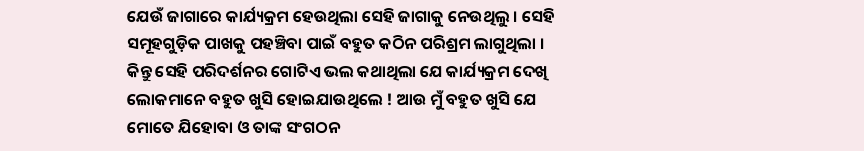ଯେଉଁ ଜାଗାରେ କାର୍ଯ୍ୟକ୍ରମ ହେଉଥିଲା ସେହି ଜାଗାକୁ ନେଉଥିଲୁ । ସେହି ସମୂହଗୁଡ଼ିକ ପାଖକୁ ପହଞ୍ଚିବା ପାଇଁ ବହୁତ କଠିନ ପରିଶ୍ରମ ଲାଗୁଥିଲା । କିନ୍ତୁ ସେହି ପରିଦର୍ଶନର ଗୋଟିଏ ଭଲ କଥାଥିଲା ଯେ କାର୍ଯ୍ୟକ୍ରମ ଦେଖି ଲୋକମାନେ ବହୁତ ଖୁସି ହୋଇଯାଉଥିଲେ ! ଆଉ ମୁଁ ବହୁତ ଖୁସି ଯେ ମୋତେ ଯିହୋବା ଓ ତାଙ୍କ ସଂଗଠନ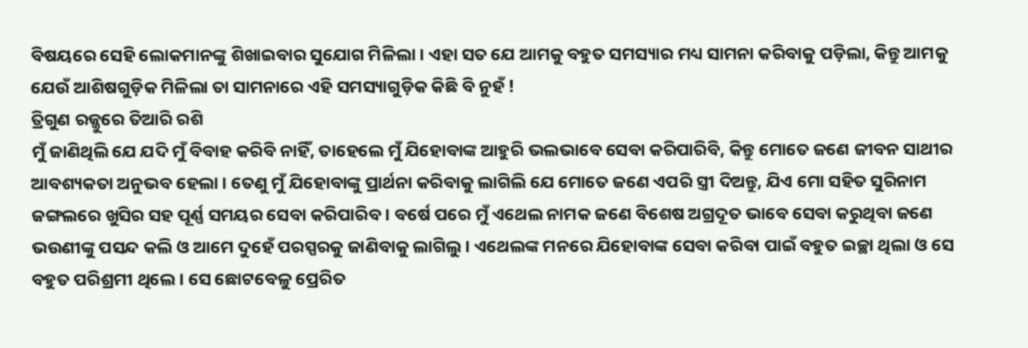ବିଷୟରେ ସେହି ଲୋକମାନଙ୍କୁ ଶିଖାଇବାର ସୁଯୋଗ ମିଳିଲା । ଏହା ସତ ଯେ ଆମକୁ ବହୁତ ସମସ୍ୟାର ମଧ୍ୟ ସାମନା କରିବାକୁ ପଡ଼ିଲା, କିନ୍ତୁ ଆମକୁ ଯେଉଁ ଆଶିଷଗୁଡ଼ିକ ମିଳିଲା ତା ସାମନାରେ ଏହି ସମସ୍ୟାଗୁଡ଼ିକ କିଛି ବି ନୁହଁ !
ତ୍ରିଗୁଣ ରଜ୍ଜୁରେ ତିଆରି ରଶି
ମୁଁ ଜାଣିଥିଲି ଯେ ଯଦି ମୁଁ ବିବାହ କରିବି ନାହିଁ, ତାହେଲେ ମୁଁ ଯିହୋବାଙ୍କ ଆହୁରି ଭଲଭାବେ ସେବା କରିପାରିବି, କିନ୍ତୁ ମୋତେ ଜଣେ ଜୀବନ ସାଥୀର ଆବଶ୍ୟକତା ଅନୁଭବ ହେଲା । ତେଣୁ ମୁଁ ଯିହୋବାଙ୍କୁ ପ୍ରାର୍ଥନା କରିବାକୁ ଲାଗିଲି ଯେ ମୋତେ ଜଣେ ଏପରି ସ୍ତ୍ରୀ ଦିଅନ୍ତୁ, ଯିଏ ମୋ ସହିତ ସୁରିନାମ ଜଙ୍ଗଲରେ ଖୁସିର ସହ ପୂର୍ଣ୍ଣ ସମୟର ସେବା କରିପାରିବ । ବର୍ଷେ ପରେ ମୁଁ ଏଥେଲ ନାମକ ଜଣେ ବିଶେଷ ଅଗ୍ରଦୂତ ଭାବେ ସେବା କରୁଥିବା ଜଣେ ଭଉଣୀଙ୍କୁ ପସନ୍ଦ କଲି ଓ ଆମେ ଦୁହେଁ ପରସ୍ପରକୁ ଜାଣିବାକୁ ଲାଗିଲୁ । ଏଥେଲଙ୍କ ମନରେ ଯିହୋବାଙ୍କ ସେବା କରିବା ପାଇଁ ବହୁତ ଇଚ୍ଛା ଥିଲା ଓ ସେ ବହୁତ ପରିଶ୍ରମୀ ଥିଲେ । ସେ ଛୋଟବେଳୁ ପ୍ରେରିତ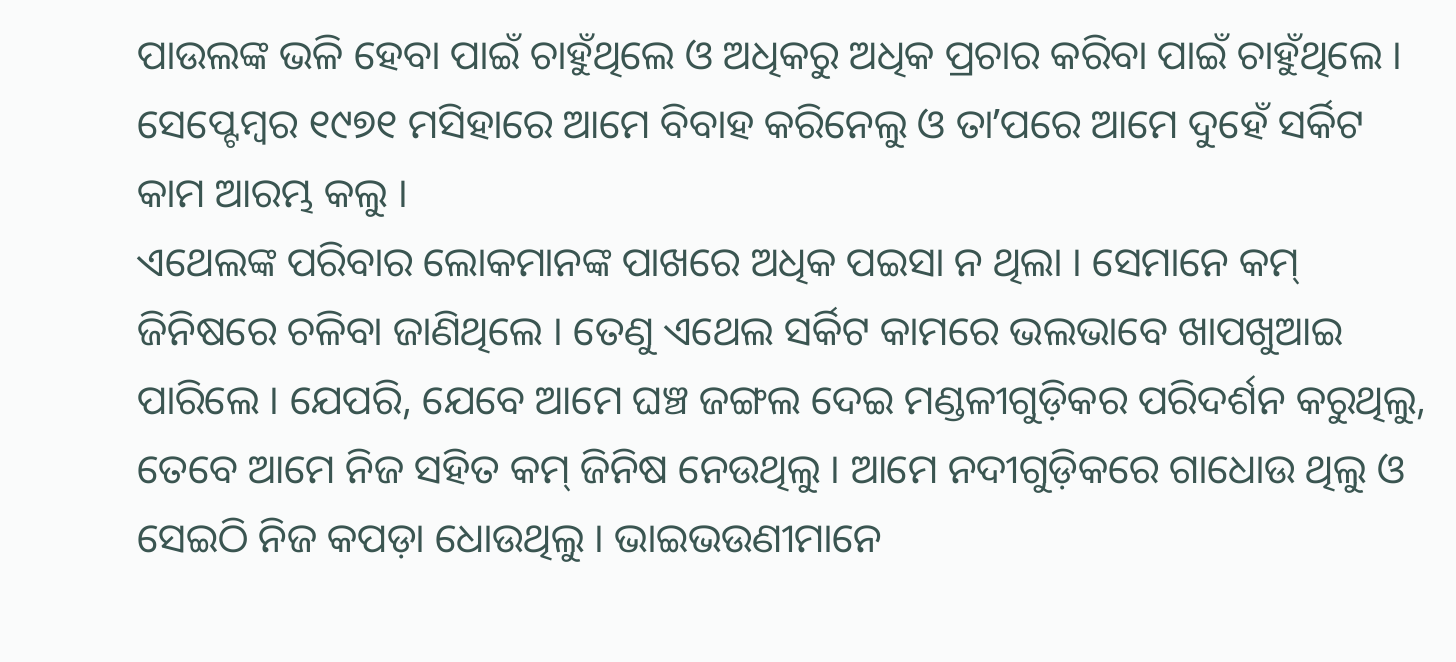ପାଉଲଙ୍କ ଭଳି ହେବା ପାଇଁ ଚାହୁଁଥିଲେ ଓ ଅଧିକରୁ ଅଧିକ ପ୍ରଚାର କରିବା ପାଇଁ ଚାହୁଁଥିଲେ । ସେପ୍ଟେମ୍ବର ୧୯୭୧ ମସିହାରେ ଆମେ ବିବାହ କରିନେଲୁ ଓ ତାʼପରେ ଆମେ ଦୁହେଁ ସର୍କିଟ କାମ ଆରମ୍ଭ କଲୁ ।
ଏଥେଲଙ୍କ ପରିବାର ଲୋକମାନଙ୍କ ପାଖରେ ଅଧିକ ପଇସା ନ ଥିଲା । ସେମାନେ କମ୍ ଜିନିଷରେ ଚଳିବା ଜାଣିଥିଲେ । ତେଣୁ ଏଥେଲ ସର୍କିଟ କାମରେ ଭଲଭାବେ ଖାପଖୁଆଇ ପାରିଲେ । ଯେପରି, ଯେବେ ଆମେ ଘଞ୍ଚ ଜଙ୍ଗଲ ଦେଇ ମଣ୍ଡଳୀଗୁଡ଼ିକର ପରିଦର୍ଶନ କରୁଥିଲୁ, ତେବେ ଆମେ ନିଜ ସହିତ କମ୍ ଜିନିଷ ନେଉଥିଲୁ । ଆମେ ନଦୀଗୁଡ଼ିକରେ ଗାଧୋଉ ଥିଲୁ ଓ ସେଇଠି ନିଜ କପଡ଼ା ଧୋଉଥିଲୁ । ଭାଇଭଉଣୀମାନେ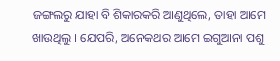ଜଙ୍ଗଲରୁ ଯାହା ବି ଶିକାରକରି ଆଣୁଥିଲେ, ତାହା ଆମେ ଖାଉଥିଲୁ । ଯେପରି, ଅନେକଥର ଆମେ ଇଗୁଆନା ପଶୁ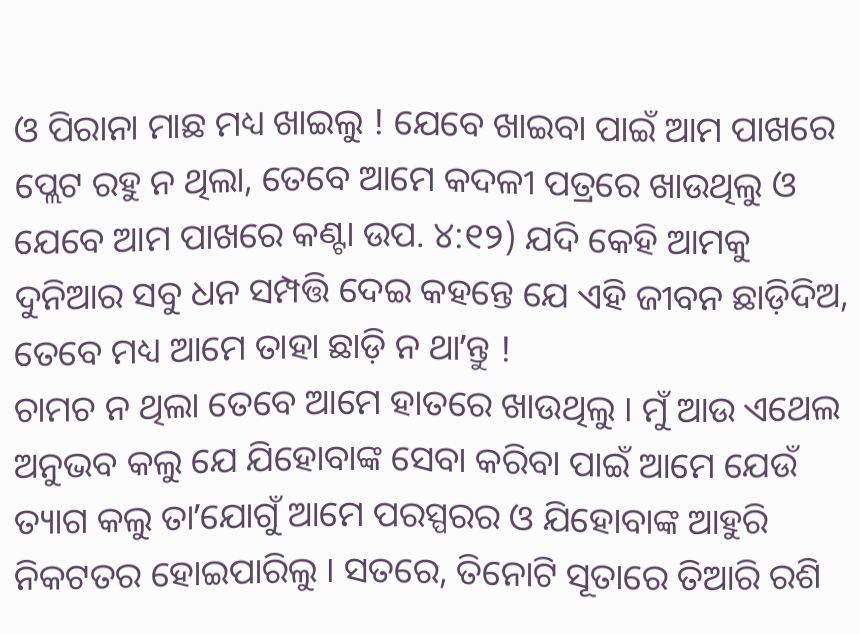ଓ ପିରାନା ମାଛ ମଧ୍ୟ ଖାଇଲୁ ! ଯେବେ ଖାଇବା ପାଇଁ ଆମ ପାଖରେ ପ୍ଲେଟ ରହୁ ନ ଥିଲା, ତେବେ ଆମେ କଦଳୀ ପତ୍ରରେ ଖାଉଥିଲୁ ଓ ଯେବେ ଆମ ପାଖରେ କଣ୍ଟା ଉପ. ୪:୧୨) ଯଦି କେହି ଆମକୁ ଦୁନିଆର ସବୁ ଧନ ସମ୍ପତ୍ତି ଦେଇ କହନ୍ତେ ଯେ ଏହି ଜୀବନ ଛାଡ଼ିଦିଅ, ତେବେ ମଧ୍ୟ ଆମେ ତାହା ଛାଡ଼ି ନ ଥାʼନ୍ତୁ !
ଚାମଚ ନ ଥିଲା ତେବେ ଆମେ ହାତରେ ଖାଉଥିଲୁ । ମୁଁ ଆଉ ଏଥେଲ ଅନୁଭବ କଲୁ ଯେ ଯିହୋବାଙ୍କ ସେବା କରିବା ପାଇଁ ଆମେ ଯେଉଁ ତ୍ୟାଗ କଲୁ ତାʼଯୋଗୁଁ ଆମେ ପରସ୍ପରର ଓ ଯିହୋବାଙ୍କ ଆହୁରି ନିକଟତର ହୋଇପାରିଲୁ । ସତରେ, ତିନୋଟି ସୂତାରେ ତିଆରି ରଶି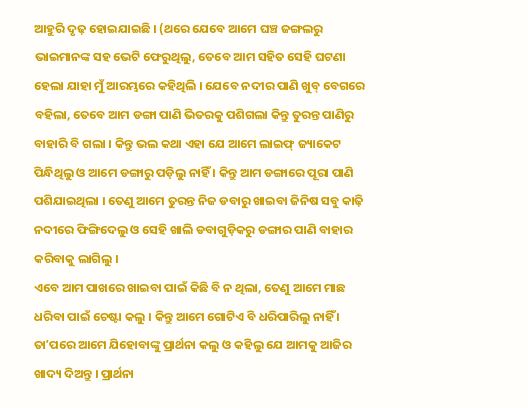ଆହୁରି ଦୃଢ଼ ହୋଇଯାଇଛି । (ଥରେ ଯେବେ ଆମେ ଘଞ୍ଚ ଜଙ୍ଗଲରୁ ଭାଇମାନଙ୍କ ସହ ଭେଟି ଫେରୁଥିଲୁ, ତେବେ ଆମ ସହିତ ସେହି ଘଟଣା ହେଲା ଯାହା ମୁଁ ଆରମ୍ଭରେ କହିଥିଲି । ଯେବେ ନଦୀର ପାଣି ଖୁବ୍ ବେଗରେ ବହିଲା, ତେବେ ଆମ ଡଙ୍ଗା ପାଣି ଭିତରକୁ ପଶିଗଲା କିନ୍ତୁ ତୁରନ୍ତ ପାଣିରୁ ବାହାରି ବି ଗଲା । କିନ୍ତୁ ଭଲ କଥା ଏହା ଯେ ଆମେ ଲାଇଫ୍ ଜ୍ୟାକେଟ ପିନ୍ଧିଥିଲୁ ଓ ଆମେ ଡଙ୍ଗାରୁ ପଡ଼ିଲୁ ନାହିଁ । କିନ୍ତୁ ଆମ ଡଙ୍ଗାରେ ପୂରା ପାଣି ପଶିଯାଇଥିଲା । ତେଣୁ ଆମେ ତୁରନ୍ତ ନିଜ ଡବାରୁ ଖାଇବା ଜିନିଷ ସବୁ କାଢ଼ି ନଦୀରେ ଫିଙ୍ଗିଦେଲୁ ଓ ସେହି ଖାଲି ଡବାଗୁଡ଼ିକରୁ ଡଙ୍ଗାର ପାଣି ବାହାର କରିବାକୁ ଲାଗିଲୁ ।
ଏବେ ଆମ ପାଖରେ ଖାଇବା ପାଇଁ କିଛି ବି ନ ଥିଲା, ତେଣୁ ଆମେ ମାଛ ଧରିବା ପାଇଁ ଚେଷ୍ଟା କଲୁ । କିନ୍ତୁ ଆମେ ଗୋଟିଏ ବି ଧରିପାରିଲୁ ନାହିଁ । ତାʼପରେ ଆମେ ଯିହୋବାଙ୍କୁ ପ୍ରାର୍ଥନା କଲୁ ଓ କହିଲୁ ଯେ ଆମକୁ ଆଜିର ଖାଦ୍ୟ ଦିଅନ୍ତୁ । ପ୍ରାର୍ଥନା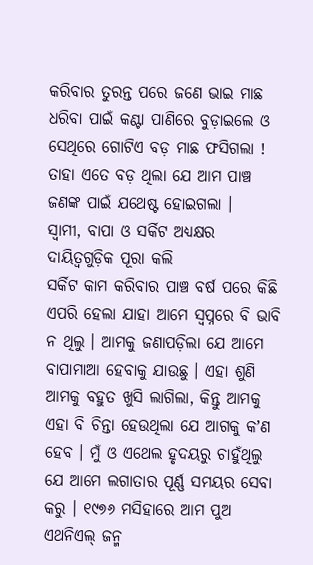କରିବାର ତୁରନ୍ତ ପରେ ଜଣେ ଭାଇ ମାଛ ଧରିବା ପାଇଁ କଣ୍ଟା ପାଣିରେ ବୁଡ଼ାଇଲେ ଓ ସେଥିରେ ଗୋଟିଏ ବଡ଼ ମାଛ ଫସିଗଲା ! ତାହା ଏତେ ବଡ଼ ଥିଲା ଯେ ଆମ ପାଞ୍ଚ ଜଣଙ୍କ ପାଇଁ ଯଥେଷ୍ଟ ହୋଇଗଲା ।
ସ୍ୱାମୀ, ବାପା ଓ ସର୍କିଟ ଅଧ୍ୟକ୍ଷର ଦାୟିତ୍ୱଗୁଡ଼ିକ ପୂରା କଲି
ସର୍କିଟ କାମ କରିବାର ପାଞ୍ଚ ବର୍ଷ ପରେ କିଛି ଏପରି ହେଲା ଯାହା ଆମେ ସ୍ୱପ୍ନରେ ବି ଭାବି ନ ଥିଲୁ । ଆମକୁ ଜଣାପଡ଼ିଲା ଯେ ଆମେ ବାପାମାଆ ହେବାକୁ ଯାଉଛୁ । ଏହା ଶୁଣି ଆମକୁ ବହୁତ ଖୁସି ଲାଗିଲା, କିନ୍ତୁ ଆମକୁ ଏହା ବି ଚିନ୍ତା ହେଉଥିଲା ଯେ ଆଗକୁ କʼଣ ହେବ । ମୁଁ ଓ ଏଥେଲ ହୃଦୟରୁ ଚାହୁଁଥିଲୁ ଯେ ଆମେ ଲଗାତାର ପୂର୍ଣ୍ଣ ସମୟର ସେବା କରୁ । ୧୯୭୬ ମସିହାରେ ଆମ ପୁଅ ଏଥନିଏଲ୍ ଜନ୍ମ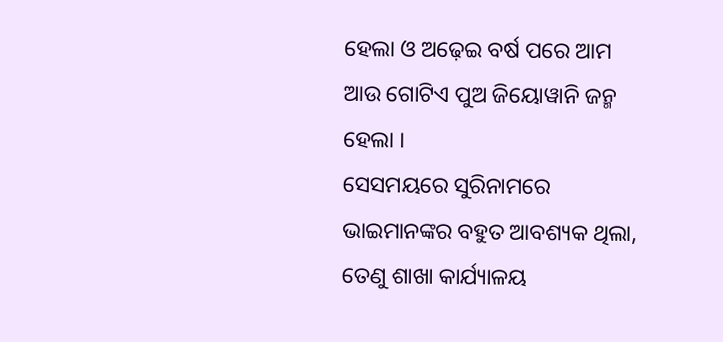ହେଲା ଓ ଅଢ଼େଇ ବର୍ଷ ପରେ ଆମ ଆଉ ଗୋଟିଏ ପୁଅ ଜିୟୋୱାନି ଜନ୍ମ ହେଲା ।
ସେସମୟରେ ସୁରିନାମରେ ଭାଇମାନଙ୍କର ବହୁତ ଆବଶ୍ୟକ ଥିଲା, ତେଣୁ ଶାଖା କାର୍ଯ୍ୟାଳୟ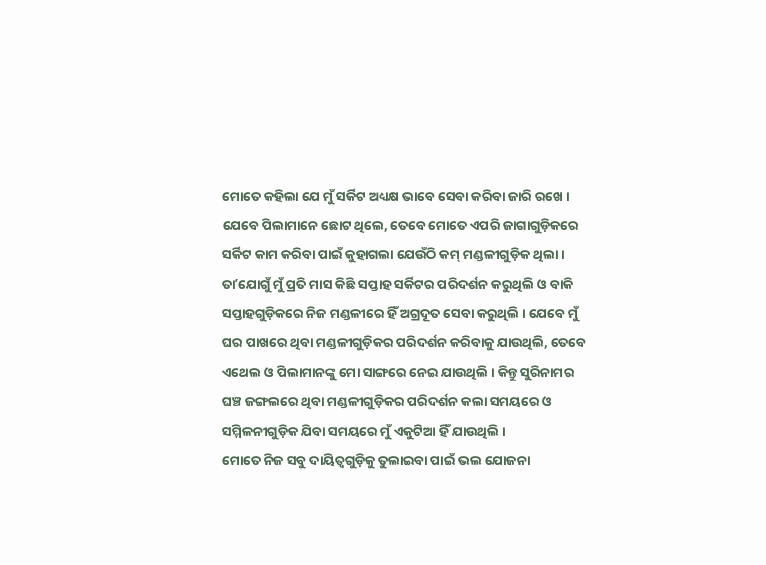ମୋତେ କହିଲା ଯେ ମୁଁ ସର୍କିଟ ଅଧ୍ୟକ୍ଷ ଭାବେ ସେବା କରିବା ଜାରି ରଖେ । ଯେବେ ପିଲାମାନେ ଛୋଟ ଥିଲେ, ତେବେ ମୋତେ ଏପରି ଜାଗାଗୁଡ଼ିକରେ ସର୍କିଟ କାମ କରିବା ପାଇଁ କୁହାଗଲା ଯେଉଁଠି କମ୍ ମଣ୍ଡଳୀଗୁଡ଼ିକ ଥିଲା । ତାʼଯୋଗୁଁ ମୁଁ ପ୍ରତି ମାସ କିଛି ସପ୍ତାହ ସର୍କିଟର ପରିଦର୍ଶନ କରୁଥିଲି ଓ ବାକି ସପ୍ତାହଗୁଡ଼ିକରେ ନିଜ ମଣ୍ଡଳୀରେ ହିଁ ଅଗ୍ରଦୂତ ସେବା କରୁଥିଲି । ଯେବେ ମୁଁ ଘର ପାଖରେ ଥିବା ମଣ୍ଡଳୀଗୁଡ଼ିକର ପରିଦର୍ଶନ କରିବାକୁ ଯାଉଥିଲି, ତେବେ ଏଥେଲ ଓ ପିଲାମାନଙ୍କୁ ମୋ ସାଙ୍ଗରେ ନେଇ ଯାଉଥିଲି । କିନ୍ତୁ ସୁରିନାମର ଘଞ୍ଚ ଜଙ୍ଗଲରେ ଥିବା ମଣ୍ଡଳୀଗୁଡ଼ିକର ପରିଦର୍ଶନ କଲା ସମୟରେ ଓ ସମ୍ମିଳନୀଗୁଡ଼ିକ ଯିବା ସମୟରେ ମୁଁ ଏକୁଟିଆ ହିଁ ଯାଉଥିଲି ।
ମୋତେ ନିଜ ସବୁ ଦାୟିତ୍ୱଗୁଡ଼ିକୁ ତୁଲାଇବା ପାଇଁ ଭଲ ଯୋଜନା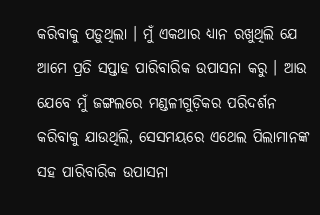କରିବାକୁ ପଡ଼ୁଥିଲା । ମୁଁ ଏକଥାର ଧ୍ୟାନ ରଖୁଥିଲି ଯେ ଆମେ ପ୍ରତି ସପ୍ତାହ ପାରିବାରିକ ଉପାସନା କରୁ । ଆଉ ଯେବେ ମୁଁ ଜଙ୍ଗଲରେ ମଣ୍ଡଳୀଗୁଡ଼ିକର ପରିଦର୍ଶନ କରିବାକୁ ଯାଉଥିଲି, ସେସମୟରେ ଏଥେଲ ପିଲାମାନଙ୍କ ସହ ପାରିବାରିକ ଉପାସନା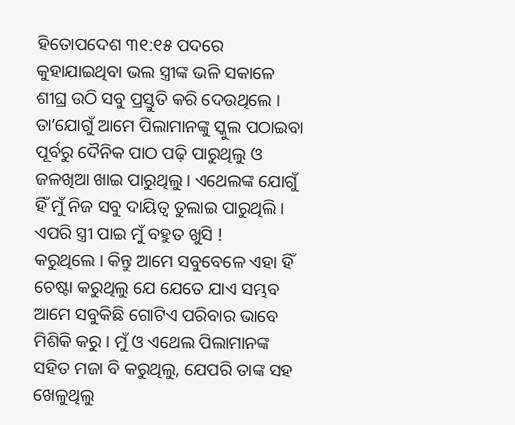ହିତୋପଦେଶ ୩୧:୧୫ ପଦରେ କୁହାଯାଇଥିବା ଭଲ ସ୍ତ୍ରୀଙ୍କ ଭଳି ସକାଳେ ଶୀଘ୍ର ଉଠି ସବୁ ପ୍ରସ୍ତୁତି କରି ଦେଉଥିଲେ । ତାʼଯୋଗୁଁ ଆମେ ପିଲାମାନଙ୍କୁ ସ୍କୁଲ ପଠାଇବା ପୂର୍ବରୁ ଦୈନିକ ପାଠ ପଢ଼ି ପାରୁଥିଲୁ ଓ ଜଳଖିଆ ଖାଇ ପାରୁଥିଲୁ । ଏଥେଲଙ୍କ ଯୋଗୁଁ ହିଁ ମୁଁ ନିଜ ସବୁ ଦାୟିତ୍ୱ ତୁଲାଇ ପାରୁଥିଲି । ଏପରି ସ୍ତ୍ରୀ ପାଇ ମୁଁ ବହୁତ ଖୁସି !
କରୁଥିଲେ । କିନ୍ତୁ ଆମେ ସବୁବେଳେ ଏହା ହିଁ ଚେଷ୍ଟା କରୁଥିଲୁ ଯେ ଯେତେ ଯାଏ ସମ୍ଭବ ଆମେ ସବୁକିଛି ଗୋଟିଏ ପରିବାର ଭାବେ ମିଶିକି କରୁ । ମୁଁ ଓ ଏଥେଲ ପିଲାମାନଙ୍କ ସହିତ ମଜା ବି କରୁଥିଲୁ, ଯେପରି ତାଙ୍କ ସହ ଖେଳୁଥିଲୁ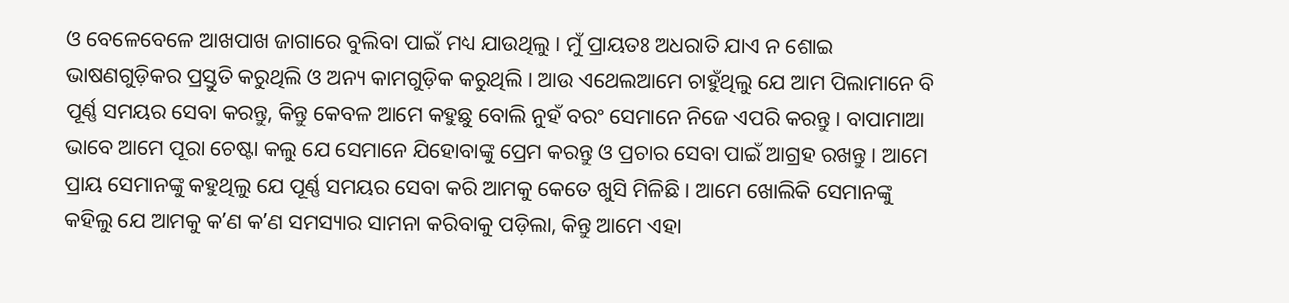ଓ ବେଳେବେଳେ ଆଖପାଖ ଜାଗାରେ ବୁଲିବା ପାଇଁ ମଧ୍ୟ ଯାଉଥିଲୁ । ମୁଁ ପ୍ରାୟତଃ ଅଧରାତି ଯାଏ ନ ଶୋଇ ଭାଷଣଗୁଡ଼ିକର ପ୍ରସ୍ତୁତି କରୁଥିଲି ଓ ଅନ୍ୟ କାମଗୁଡ଼ିକ କରୁଥିଲି । ଆଉ ଏଥେଲଆମେ ଚାହୁଁଥିଲୁ ଯେ ଆମ ପିଲାମାନେ ବି ପୂର୍ଣ୍ଣ ସମୟର ସେବା କରନ୍ତୁ, କିନ୍ତୁ କେବଳ ଆମେ କହୁଛୁ ବୋଲି ନୁହଁ ବରଂ ସେମାନେ ନିଜେ ଏପରି କରନ୍ତୁ । ବାପାମାଆ ଭାବେ ଆମେ ପୂରା ଚେଷ୍ଟା କଲୁ ଯେ ସେମାନେ ଯିହୋବାଙ୍କୁ ପ୍ରେମ କରନ୍ତୁ ଓ ପ୍ରଚାର ସେବା ପାଇଁ ଆଗ୍ରହ ରଖନ୍ତୁ । ଆମେ ପ୍ରାୟ ସେମାନଙ୍କୁ କହୁଥିଲୁ ଯେ ପୂର୍ଣ୍ଣ ସମୟର ସେବା କରି ଆମକୁ କେତେ ଖୁସି ମିଳିଛି । ଆମେ ଖୋଲିକି ସେମାନଙ୍କୁ କହିଲୁ ଯେ ଆମକୁ କʼଣ କʼଣ ସମସ୍ୟାର ସାମନା କରିବାକୁ ପଡ଼ିଲା, କିନ୍ତୁ ଆମେ ଏହା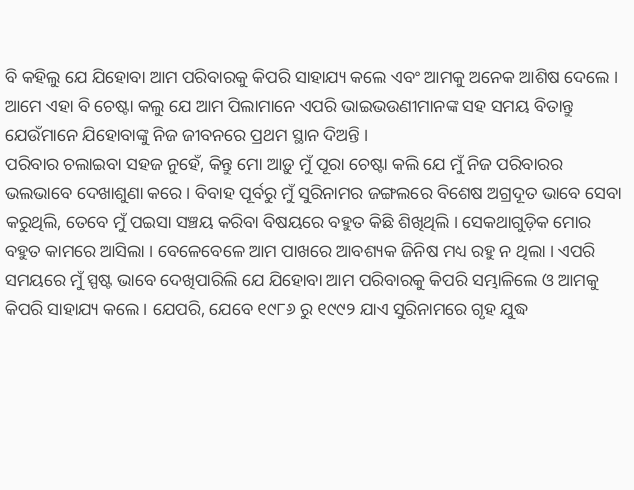ବି କହିଲୁ ଯେ ଯିହୋବା ଆମ ପରିବାରକୁ କିପରି ସାହାଯ୍ୟ କଲେ ଏବଂ ଆମକୁ ଅନେକ ଆଶିଷ ଦେଲେ । ଆମେ ଏହା ବି ଚେଷ୍ଟା କଲୁ ଯେ ଆମ ପିଲାମାନେ ଏପରି ଭାଇଭଉଣୀମାନଙ୍କ ସହ ସମୟ ବିତାନ୍ତୁ ଯେଉଁମାନେ ଯିହୋବାଙ୍କୁ ନିଜ ଜୀବନରେ ପ୍ରଥମ ସ୍ଥାନ ଦିଅନ୍ତି ।
ପରିବାର ଚଲାଇବା ସହଜ ନୁହେଁ, କିନ୍ତୁ ମୋ ଆଡ଼ୁ ମୁଁ ପୂରା ଚେଷ୍ଟା କଲି ଯେ ମୁଁ ନିଜ ପରିବାରର ଭଲଭାବେ ଦେଖାଶୁଣା କରେ । ବିବାହ ପୂର୍ବରୁ ମୁଁ ସୁରିନାମର ଜଙ୍ଗଲରେ ବିଶେଷ ଅଗ୍ରଦୂତ ଭାବେ ସେବା କରୁଥିଲି, ତେବେ ମୁଁ ପଇସା ସଞ୍ଚୟ କରିବା ବିଷୟରେ ବହୁତ କିଛି ଶିଖିଥିଲି । ସେକଥାଗୁଡ଼ିକ ମୋର ବହୁତ କାମରେ ଆସିଲା । ବେଳେବେଳେ ଆମ ପାଖରେ ଆବଶ୍ୟକ ଜିନିଷ ମଧ୍ୟ ରହୁ ନ ଥିଲା । ଏପରି ସମୟରେ ମୁଁ ସ୍ପଷ୍ଟ ଭାବେ ଦେଖିପାରିଲି ଯେ ଯିହୋବା ଆମ ପରିବାରକୁ କିପରି ସମ୍ଭାଳିଲେ ଓ ଆମକୁ କିପରି ସାହାଯ୍ୟ କଲେ । ଯେପରି, ଯେବେ ୧୯୮୬ ରୁ ୧୯୯୨ ଯାଏ ସୁରିନାମରେ ଗୃହ ଯୁଦ୍ଧ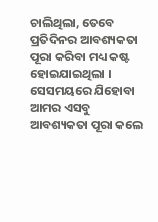ଚାଲିଥିଲା, ତେବେ ପ୍ରତିଦିନର ଆବଶ୍ୟକତା ପୂରା କରିବା ମଧ୍ୟ କଷ୍ଟ ହୋଇଯାଇଥିଲା । ସେସମୟରେ ଯିହୋବା ଆମର ଏସବୁ ଆବଶ୍ୟକତା ପୂରା କଲେ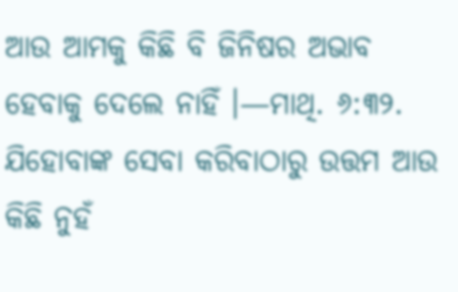ଆଉ ଆମକୁ କିଛି ବି ଜିନିଷର ଅଭାବ ହେବାକୁ ଦେଲେ ନାହିଁ ।—ମାଥି. ୬:୩୨.
ଯିହୋବାଙ୍କ ସେବା କରିବାଠାରୁ ଉତ୍ତମ ଆଉ କିଛି ନୁହଁ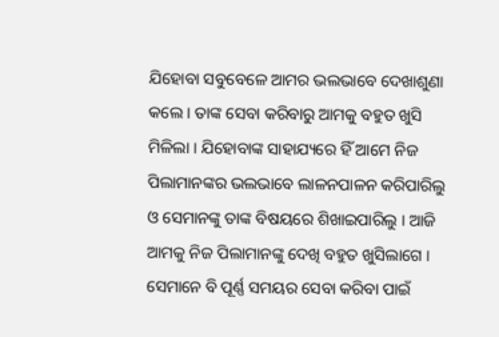ଯିହୋବା ସବୁବେଳେ ଆମର ଭଲଭାବେ ଦେଖାଶୁଣା କଲେ । ତାଙ୍କ ସେବା କରିବାରୁ ଆମକୁ ବହୁତ ଖୁସି ମିଳିଲା । ଯିହୋବାଙ୍କ ସାହାଯ୍ୟରେ ହିଁ ଆମେ ନିଜ ପିଲାମାନଙ୍କର ଭଲଭାବେ ଲାଳନପାଳନ କରିପାରିଲୁ ଓ ସେମାନଙ୍କୁ ତାଙ୍କ ବିଷୟରେ ଶିଖାଇପାରିଲୁ । ଆଜି ଆମକୁ ନିଜ ପିଲାମାନଙ୍କୁ ଦେଖି ବହୁତ ଖୁସିଲାଗେ । ସେମାନେ ବି ପୂର୍ଣ୍ଣ ସମୟର ସେବା କରିବା ପାଇଁ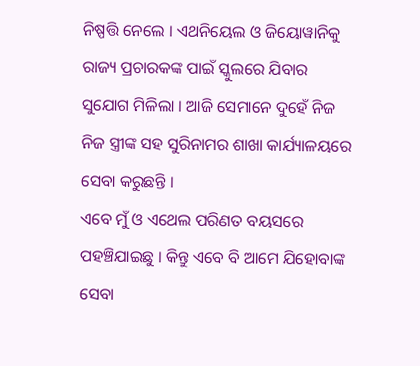ନିଷ୍ପତ୍ତି ନେଲେ । ଏଥନିୟେଲ ଓ ଜିୟୋୱାନିକୁ ରାଜ୍ୟ ପ୍ରଚାରକଙ୍କ ପାଇଁ ସ୍କୁଲରେ ଯିବାର ସୁଯୋଗ ମିଳିଲା । ଆଜି ସେମାନେ ଦୁହେଁ ନିଜ ନିଜ ସ୍ତ୍ରୀଙ୍କ ସହ ସୁରିନାମର ଶାଖା କାର୍ଯ୍ୟାଳୟରେ ସେବା କରୁଛନ୍ତି ।
ଏବେ ମୁଁ ଓ ଏଥେଲ ପରିଣତ ବୟସରେ ପହଞ୍ଚିଯାଇଛୁ । କିନ୍ତୁ ଏବେ ବି ଆମେ ଯିହୋବାଙ୍କ ସେବା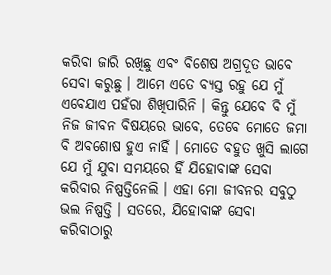କରିବା ଜାରି ରଖିଛୁ ଏବଂ ବିଶେଷ ଅଗ୍ରଦୂତ ଭାବେ ସେବା କରୁଛୁ । ଆମେ ଏତେ ବ୍ୟସ୍ତ ରହୁ ଯେ ମୁଁ ଏବେଯାଏ ପହଁରା ଶିଖିପାରିନି । କିନ୍ତୁ ଯେବେ ବି ମୁଁ ନିଜ ଜୀବନ ବିଷୟରେ ଭାବେ, ତେବେ ମୋତେ ଜମା ବି ଅବଶୋଷ ହୁଏ ନାହିଁ । ମୋତେ ବହୁତ ଖୁସି ଲାଗେ ଯେ ମୁଁ ଯୁବା ସମୟରେ ହିଁ ଯିହୋବାଙ୍କ ସେବା କରିବାର ନିଷ୍ପତ୍ତିନେଲି । ଏହା ମୋ ଜୀବନର ସବୁଠୁ ଭଲ ନିଷ୍ପତ୍ତି । ସତରେ, ଯିହୋବାଙ୍କ ସେବା କରିବାଠାରୁ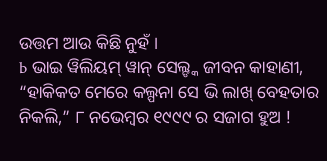ଉତ୍ତମ ଆଉ କିଛି ନୁହଁ ।
b ଭାଇ ୱିଲିୟମ୍ ୱାନ୍ ସେଲ୍ଙ୍କ ଜୀବନ କାହାଣୀ, “ହାକିକତ ମେରେ କଲ୍ପନା ସେ ଭି ଲାଖ୍ ବେହତାର ନିକଲି,” ୮ ନଭେମ୍ବର ୧୯୯୯ ର ସଜାଗ ହୁଅ !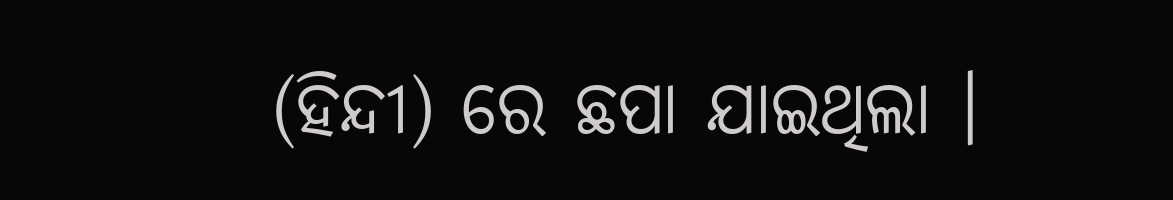(ହିନ୍ଦୀ) ରେ ଛପା ଯାଇଥିଲା ।